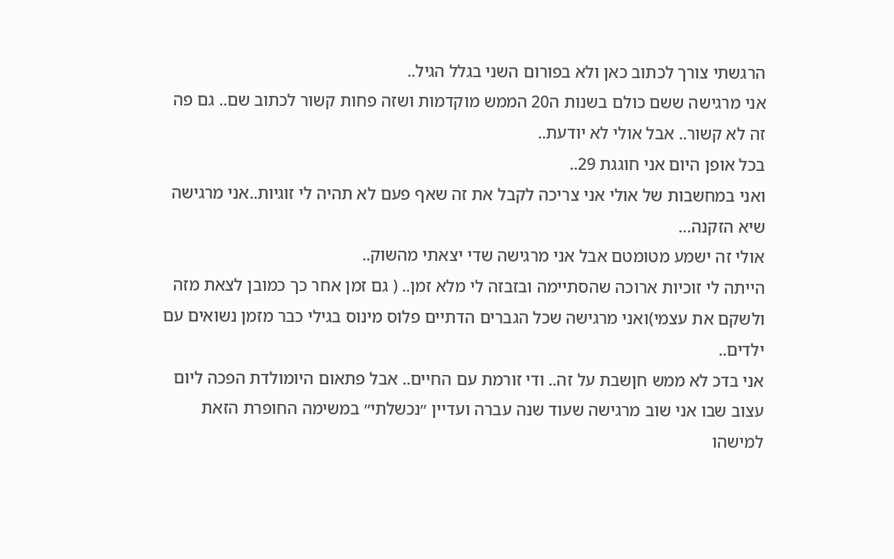הרגשתי צורך לכתוב כאן ולא בפורום השני בגלל הגיל..
אני מרגישה ששם כולם בשנות ה20 הממש מוקדמות ושזה פחות קשור לכתוב שם.. גם פה זה לא קשור.. אבל אולי לא יודעת..
בכל אופן היום אני חוגגת 29..
ואני במחשבות של אולי אני צריכה לקבל את זה שאף פעם לא תהיה לי זוגיות..אני מרגישה שיא הזקנה…
אולי זה ישמע מטומטם אבל אני מרגישה שדי יצאתי מהשוק..
הייתה לי זוכיות ארוכה שהסתיימה ובזבזה לי מלא זמן.. ( גם זמן אחר כך כמובן לצאת מזה ולשקם את עצמי)ואני מרגישה שכל הגברים הדתיים פלוס מינוס בגילי כבר מזמן נשואים עם ילדים..
אני בדכ לא ממש חןשבת על זה.. ודי זורמת עם החיים.. אבל פתאום היומולדת הפכה ליום עצוב שבו אני שוב מרגישה שעוד שנה עברה ועדיין ״נכשלתי״ במשימה החופרת הזאת למישהו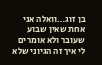בן זוג…וואלה אני אחת שאין שבוע שעובר ולא אומרים לי איך זה הגיוני שלא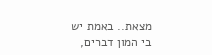מצאת.. באמת יש בי המון דברים,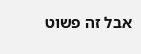אבל זה פשוט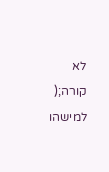לא קורה;(
למישהו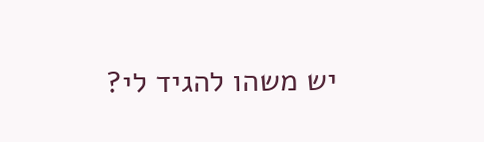יש משהו להגיד לי?